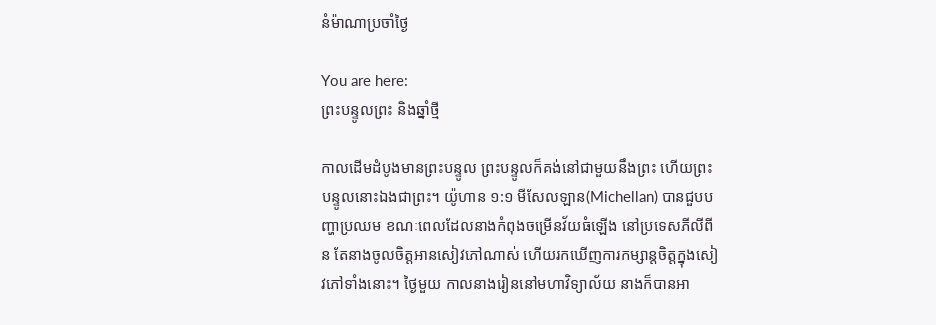នំម៉ាណាប្រចាំថ្ងៃ

You are here:
ព្រះបន្ទូលព្រះ និងឆ្នាំថ្មី

កាលដើមដំបូងមានព្រះបន្ទូល ព្រះបន្ទូលក៏គង់នៅជាមួយនឹងព្រះ ហើយព្រះបន្ទូលនោះឯងជាព្រះ។ យ៉ូហាន ១:១ មីសែលឡាន(Michellan) បានជួបបញ្ហាប្រឈម ខណៈពេលដែលនាងកំពុងចម្រើនវ័យធំឡើង នៅប្រទេសភីលីពីន តែនាងចូលចិត្តអានសៀវភៅណាស់ ហើយរកឃើញការកម្សាន្តចិត្តក្នុងសៀវភៅទាំងនោះ។ ថ្ងៃមួយ កាលនាងរៀននៅមហាវិទ្យាល័យ នាងក៏បានអា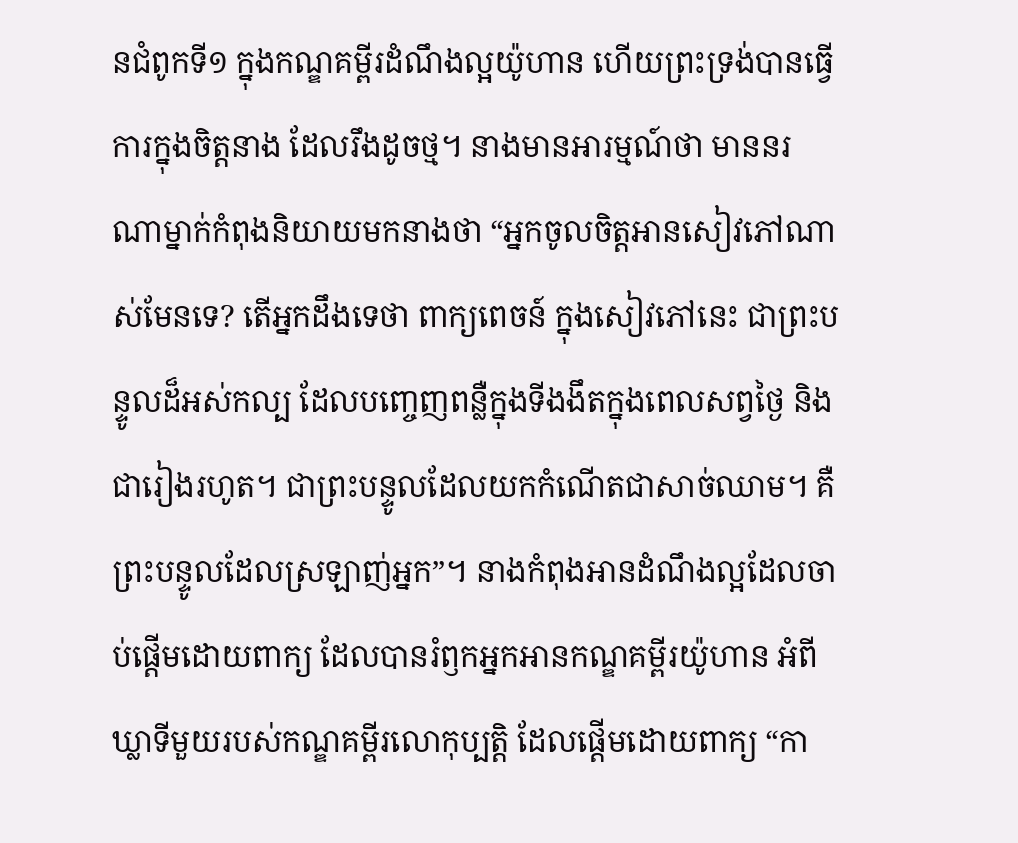នជំពូកទី១ ក្នុងកណ្ឌគម្ពីរដំណឹងល្អយ៉ូហាន ហើយព្រះទ្រង់បានធ្វើការក្នុងចិត្តនាង ដែលរឹងដូចថ្ម។ នាងមានអារម្មណ៍ថា មាននរណាម្នាក់កំពុងនិយាយមកនាងថា “អ្នកចូលចិត្តអានសៀវភៅណាស់មែនទេ? តើអ្នកដឹងទេថា ពាក្យពេចន៍ ក្នុងសៀវភៅនេះ ជាព្រះបន្ទូលដ៏អស់កល្ប ដែលបញ្ចេញពន្លឺក្នុងទីងងឹតក្នុងពេលសព្វថ្ងៃ និងជារៀងរហូត។ ជាព្រះបន្ទូលដែលយកកំណើតជាសាច់ឈាម។ គឺព្រះបន្ទូលដែលស្រឡាញ់អ្នក”។ នាងកំពុងអានដំណឹងល្អដែលចាប់ផ្តើមដោយពាក្យ ដែលបានរំឭកអ្នកអានកណ្ឌគម្ពីរយ៉ូហាន អំពីឃ្លាទីមួយរបស់កណ្ឌគម្ពីរលោកុប្បត្តិ ដែលផ្តើមដោយពាក្យ “កា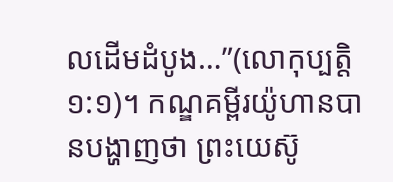លដើមដំបូង…”(លោកុប្បត្តិ ១:១)។ កណ្ឌគម្ពីរយ៉ូហានបានបង្ហាញថា ព្រះយេស៊ូ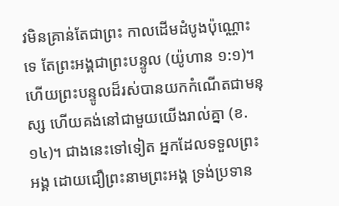វមិនគ្រាន់តែជាព្រះ កាលដើមដំបូងប៉ុណ្ណោះទេ តែព្រះអង្គជាព្រះបន្ទូល (យ៉ូហាន ១:១)។ ហើយព្រះបន្ទូលដ៏រស់បានយកកំណើតជាមនុស្ស ហើយគង់នៅជាមួយយើងរាល់គ្នា (ខ.១៤)។ ជាងនេះទៅទៀត អ្នកដែលទទួលព្រះអង្គ ដោយជឿព្រះនាមព្រះអង្គ ទ្រង់ប្រទាន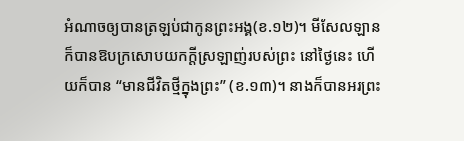អំណាចឲ្យបានត្រឡប់ជាកូនព្រះអង្គ(ខ.១២)។ មីសែលឡានក៏បានឱបក្រសោបយកក្តីស្រឡាញ់របស់ព្រះ នៅថ្ងៃនេះ ហើយក៏បាន “មានជីវិតថ្មីក្នុងព្រះ” (ខ.១៣)។ នាងក៏បានអរព្រះ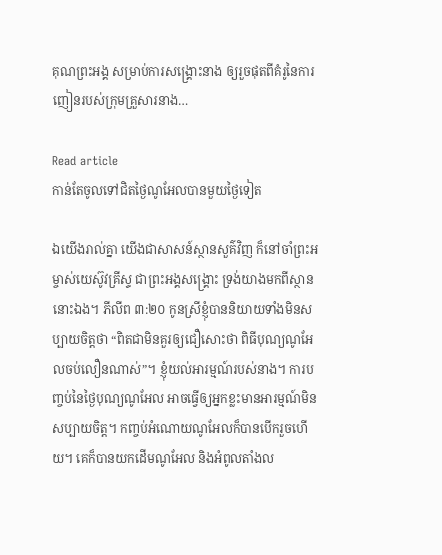គុណព្រះអង្គ សម្រាប់ការសង្រ្គោះនាង ឲ្យរួចផុតពីគំរូនៃការញៀនរបស់ក្រុមគ្រួសារនាង…

Read article
កាន់តែចូលទៅជិតថ្ងៃណូអែលបានមួយថ្ងៃទៀត

ឯយើងរាល់គ្នា យើងជាសាសន៍ស្ថានសួគ៌វិញ ក៏នៅចាំព្រះអម្ចាស់យេស៊ូវគ្រីស្ទ ជាព្រះអង្គសង្គ្រោះ ទ្រង់យាងមកពីស្ថាននោះឯង។ ភីលីព ៣:២០ កូនស្រីខ្ញុំបាននិយាយទាំងមិនសប្បាយចិត្តថា “ពិតជាមិនគួរឲ្យជឿសោះថា ពិធីបុណ្យណូអែលចប់លឿនណាស់”។ ខ្ញុំយល់អារម្មណ៍របស់នាង។ ការបញ្ចប់នៃថ្ងៃបុណ្យណូអែល អាចធ្វើឲ្យអ្នកខ្លះមានអារម្មណ៍មិនសប្បាយចិត្ត។ កញ្ចប់អំណោយណូអែលក៏បានបើករួចហើយ។ គេក៏បានយកដើមណូអែល និងអំពូលតាំងល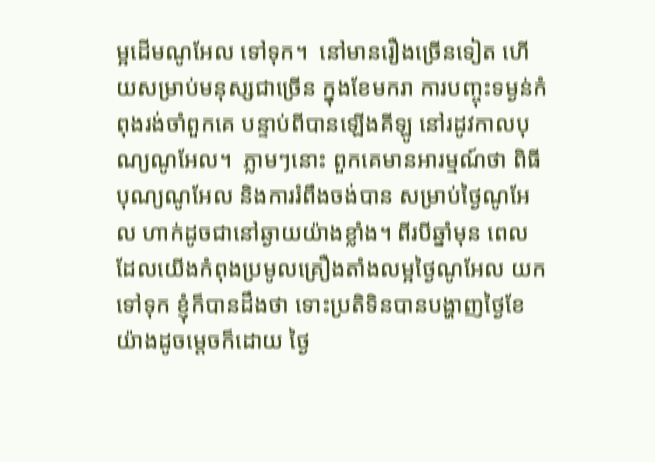ម្អដើមណូអែល ទៅទុក។  នៅមានរឿងច្រើនទៀត ហើយសម្រាប់មនុស្សជាច្រើន ក្នុងខែមករា ការបញ្ចុះទម្ងន់កំពុងរង់ចាំពួកគេ បន្ទាប់ពីបានឡើងគីឡូ នៅរដូវកាលបុណ្យណូអែល។  ភ្លាមៗនោះ ពួកគេមានអារម្មណ៍ថា ពិធីបុណ្យណូអែល និងការរំពឹងចង់បាន សម្រាប់ថ្ងៃណូអែល ហាក់ដូចជានៅឆ្ងាយយ៉ាងខ្លាំង។ ពីរបីឆ្នាំមុន ពេលដែលយើងកំពុងប្រមូលគ្រឿងតាំងលម្អថ្ងៃណូអែល យកទៅទុក ខ្ញុំក៏បានដឹងថា ទោះប្រតិទិនបានបង្ហាញថ្ងៃខែយ៉ាងដូចម្តេចក៏ដោយ ថ្ងៃ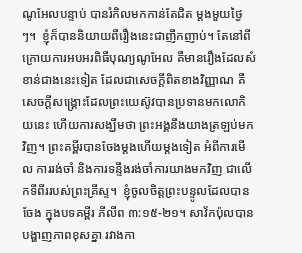ណូអែលបន្ទាប់ បានរំកិលមកកាន់តែជិត ម្តងមួយថ្ងៃៗ។  ខ្ញុំក៏បាននិយាយពីរឿងនេះជាញឹកញាប់។ តែនៅពីក្រោយការអបអរពិធីបុណ្យណូអែល គឺមានរឿងដែលសំខាន់ជាងនេះទៀត ដែលជាសេចក្តីពិតខាងវិញ្ញាណ គឺសេចក្តីសង្រ្គោះដែលព្រះយេស៊ូវបានប្រទានមកលោកិយនេះ ហើយការសង្ឃឹមថា ព្រះអង្គនឹងយាងត្រឡប់មកវិញ។ ព្រះគម្ពីរបានចែងម្តងហើយម្តងទៀត អំពីការមើល ការរង់ចាំ និងការទន្ទឹងរង់ចាំការយាងមកវិញ ជាលើកទីពីររបស់ព្រះគ្រីស្ទ។  ខ្ញុំចូលចិត្តព្រះបន្ទូលដែលបានចែង ក្នុងបទគម្ពីរ ភីលីព ៣:១៥-២១។ សាវ័កប៉ុលបានបង្ហាញភាពខុសគ្នា រវាងកា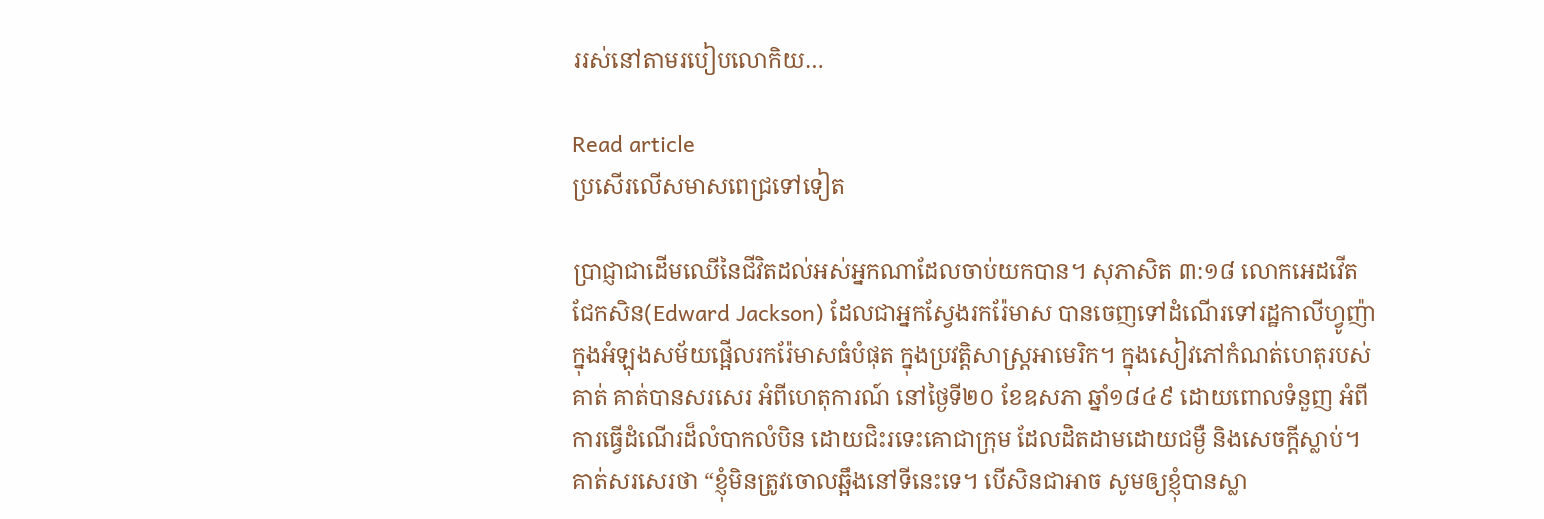ររស់នៅតាមរបៀបលោកិយ…

Read article
ប្រសើរលើសមាសពេជ្រទៅទៀត

ប្រាជ្ញាជាដើមឈើនៃជីវិតដល់អស់អ្នកណាដែលចាប់យកបាន។ សុភាសិត ៣:១៨ លោកអេដវើត ជែកសិន(Edward Jackson) ដែលជាអ្នកស្វែងរករ៉ែមាស បានចេញទៅដំណើរទៅរដ្ឋកាលីហ្វូញ៉ា ក្នុងអំឡុងសម័យផ្អើលរករ៉ែមាសធំបំផុត ក្នុងប្រវត្តិសាស្រ្តអាមេរិក។ ក្នុងសៀវភៅកំណត់ហេតុរបស់គាត់ គាត់បានសរសេរ អំពីហេតុការណ៍ នៅថ្ងៃទី២០ ខែឧសភា ឆ្នាំ១៨៤៩ ដោយពោលទំនួញ អំពីការធ្វើដំណើរដ៏លំបាកលំបិន ដោយជិះរទេះគោជាក្រុម ដែលដិតដាមដោយជម្ងឺ និងសេចក្តីស្លាប់។ គាត់សរសេរថា “ខ្ញុំមិនត្រូវចោលឆ្អឹងនៅទីនេះទេ។ បើសិនជាអាច សូមឲ្យខ្ញុំបានស្លា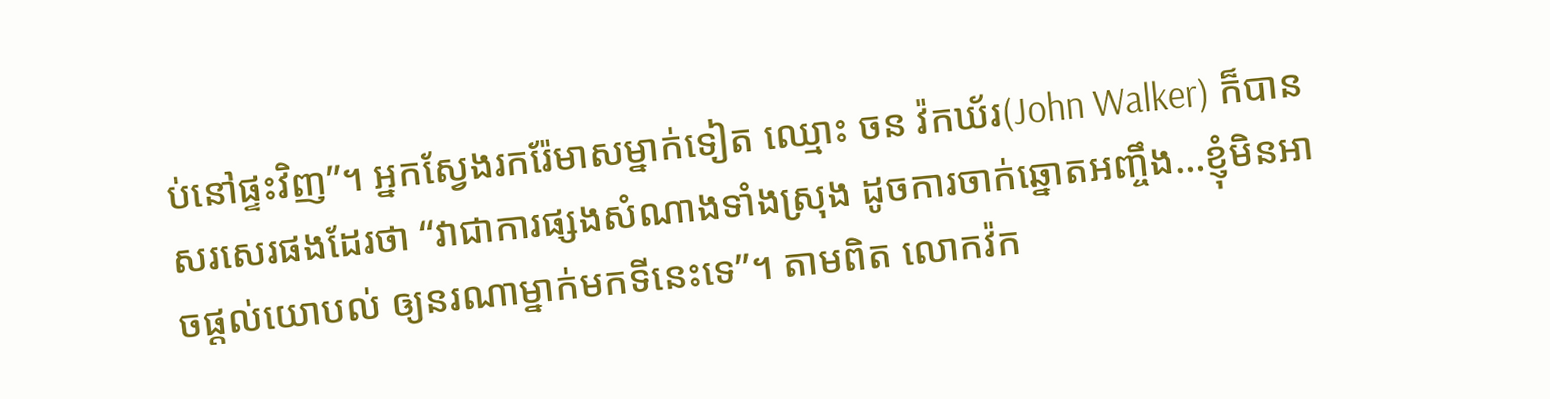ប់នៅផ្ទះវិញ”។ អ្នកស្វែងរករ៉ែមាសម្នាក់ទៀត ឈ្មោះ ចន វ៉កឃ័រ(John Walker) ក៏បានសរសេរផងដែរថា “វាជាការផ្សងសំណាងទាំងស្រុង ដូចការចាក់ឆ្នោតអញ្ចឹង…ខ្ញុំមិនអាចផ្តល់យោបល់ ឲ្យនរណាម្នាក់មកទីនេះទេ”។ តាមពិត លោកវ៉ក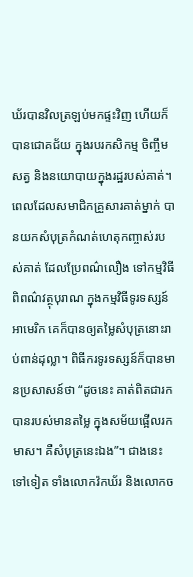ឃ័របានវិលត្រឡប់មកផ្ទះវិញ ហើយក៏បានជោគជ័យ ក្នុងរបរកសិកម្ម ចិញ្ចឹមសត្វ និងនយោបាយក្នុងរដ្ឋរបស់គាត់។ ពេលដែលសមាជិកគ្រួសារគាត់ម្នាក់ បានយកសំបុត្រកំណត់ហេតុកញ្ចាស់របស់គាត់ ដែលប្រែពណ៌លឿង ទៅកម្មវិធីពិពណ៌វត្ថុបុរាណ ក្នុងកម្មវិធីទូរទស្សន៍អាមេរិក គេក៏បានឲ្យតម្លៃសំបុត្រនោះរាប់ពាន់ដុល្លា។ ពិធីករទូរទស្សន៍ក៏បានមានប្រសាសន៍ថា “ដូចនេះ គាត់ពិតជារកបានរបស់មានតម្លៃ ក្នុងសម័យផ្អើលរកមាស។ គឺសំបុត្រនេះឯង”។ ជាងនេះទៅទៀត ទាំងលោកវ៉កឃ័រ និងលោកច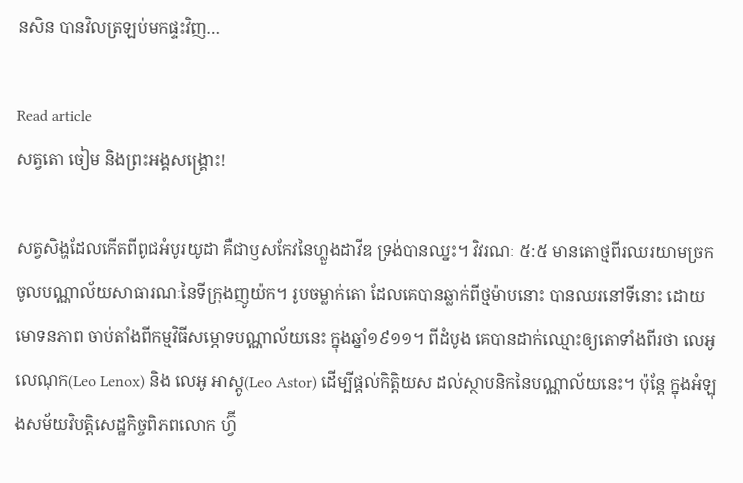នសិន បានវិលត្រឡប់មកផ្ទះវិញ…

Read article
សត្វតោ ចៀម និងព្រះអង្គសង្រ្គោះ!

សត្វសិង្ហដែលកើតពីពូជអំបូរយូដា គឺជាឫសកែវនៃហ្លួងដាវីឌ ទ្រង់បានឈ្នះ។ វិវរណៈ ៥:៥ មានតោថ្មពីរឈរយាមច្រកចូលបណ្ណាល័យសាធារណៈនៃទីក្រុងញូយ៉ក។ រូបចម្លាក់តោ ដែលគេបានឆ្លាក់ពីថ្មម៉ាបនោះ បានឈរនៅទីនោះ ដោយមោទនភាព ចាប់តាំងពីកម្មវិធីសម្ភោទបណ្ណាល័យនេះ ក្នុងឆ្នាំ១៩១១។ ពីដំបូង គេបានដាក់ឈ្មោះឲ្យតោទាំងពីរថា លេអូ លេណុក(Leo Lenox) និង លេអូ អាស្តូ(Leo Astor) ដើម្បីផ្តល់កិត្តិយស ដល់ស្ថាបនិកនៃបណ្ណាល័យនេះ។ ប៉ុន្តែ ក្នុងអំឡុងសម័យវិបត្តិសេដ្ឋកិច្ចពិភពលោក ហ្វ៊ី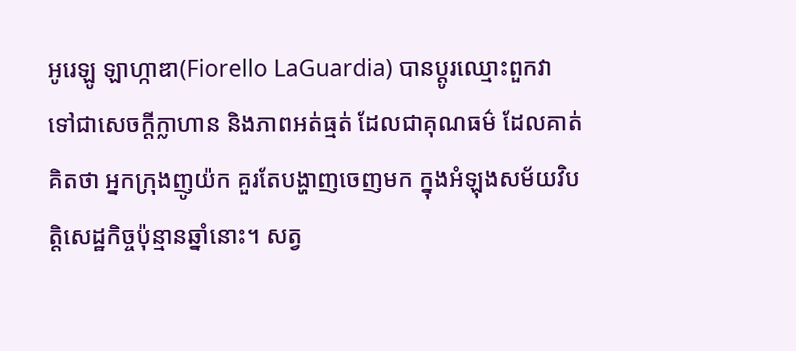អូរេឡូ ឡាហ្កាឌា(Fiorello LaGuardia) បានប្តូរឈ្មោះពួកវា ទៅជាសេចក្តីក្លាហាន និងភាពអត់ធ្មត់ ដែលជាគុណធម៌ ដែលគាត់គិតថា អ្នកក្រុងញូយ៉ក គួរតែបង្ហាញចេញមក ក្នុងអំឡុងសម័យវិបត្តិសេដ្ឋកិច្ចប៉ុន្មានឆ្នាំនោះ។ សត្វ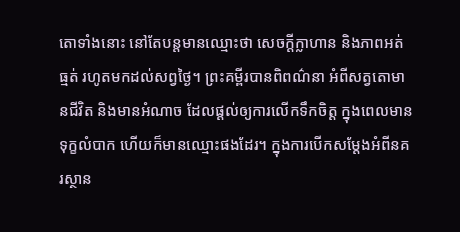តោទាំងនោះ នៅតែបន្តមានឈ្មោះថា សេចក្តីក្លាហាន និងភាពអត់ធ្មត់ រហូតមកដល់សព្វថ្ងៃ។ ព្រះគម្ពីរបានពិពណ៌នា អំពីសត្វតោមានជីវិត និងមានអំណាច ដែលផ្តល់ឲ្យការលើកទឹកចិត្ត ក្នុងពេលមានទុក្ខលំបាក ហើយក៏មានឈ្មោះផងដែរ។ ក្នុងការបើកសម្តែងអំពីនគរស្ថាន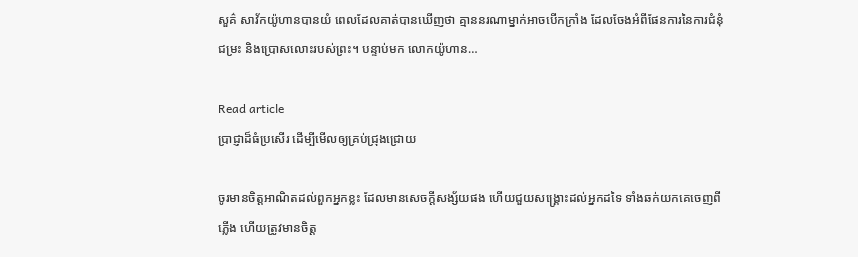សួគ៌ សាវ័កយ៉ូហានបានយំ ពេលដែលគាត់បានឃើញថា គ្មាននរណាម្នាក់អាចបើកក្រាំង ដែលចែងអំពីផែនការនៃការជំនុំជម្រះ និងប្រោសលោះរបស់ព្រះ។ បន្ទាប់មក លោកយ៉ូហាន…

Read article
ប្រាជ្ញាដ៏ធំប្រសើរ ដើម្បីមើលឲ្យគ្រប់ជ្រុងជ្រោយ

ចូរមានចិត្តអាណិតដល់ពួកអ្នកខ្លះ ដែលមានសេចក្តីសង្ស័យផង ហើយជួយសង្គ្រោះដល់អ្នកដទៃ ទាំងឆក់យកគេចេញពីភ្លើង ហើយត្រូវមានចិត្ត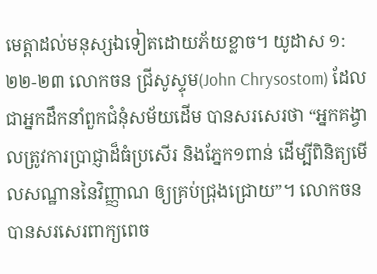មេត្តាដល់មនុស្សឯទៀតដោយភ័យខ្លាច។ យូដាស ១:២២-២៣ លោកចន ជ្រីសូស្ទុម(John Chrysostom) ដែលជាអ្នកដឹកនាំពួកជំនុំសម័យដើម បានសរសេរថា “អ្នកគង្វាលត្រូវការប្រាជ្ញាដ៏ធំប្រសើរ និងភ្នែក១ពាន់ ដើម្បីពិនិត្យមើលសណ្ឋាននៃវិញ្ញាណ ឲ្យគ្រប់ជ្រុងជ្រោយ”។ លោកចនបានសរសេរពាក្យពេច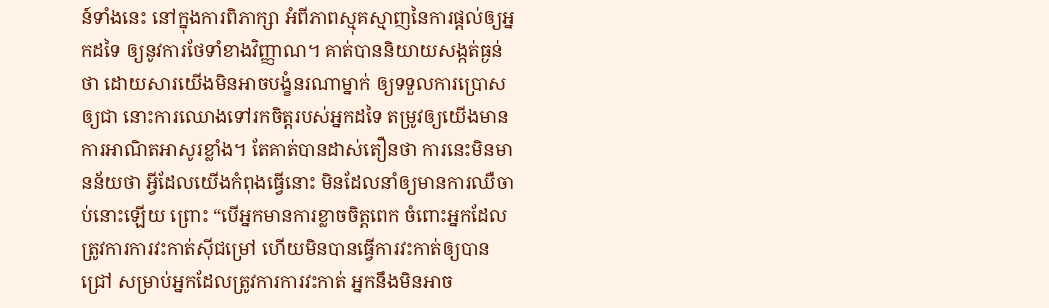ន៍ទាំងនេះ នៅក្នុងការពិភាក្សា អំពីភាពស្មុគស្មាញនៃការផ្តល់ឲ្យអ្នកដទៃ ឲ្យនូវការថែទាំខាងវិញ្ញាណ។ គាត់បាននិយាយសង្កត់ធ្ងន់ថា ដោយសារយើងមិនអាចបង្ខំនរណាម្នាក់ ឲ្យទទួលការប្រោសឲ្យជា នោះការឈោងទៅរកចិត្តរបស់អ្នកដទៃ តម្រូវឲ្យយើងមានការអាណិតអាសូរខ្លាំង។ តែគាត់បានដាស់តឿនថា ការនេះមិនមានន័យថា អ្វីដែលយើងកំពុងធ្វើនោះ មិនដែលនាំឲ្យមានការឈឺចាប់នោះឡើយ ព្រោះ “បើអ្នកមានការខ្លាចចិត្តពេក ចំពោះអ្នកដែលត្រូវការការវះកាត់ស៊ីជម្រៅ ហើយមិនបានធ្វើការវះកាត់ឲ្យបានជ្រៅ សម្រាប់អ្នកដែលត្រូវការការវះកាត់ អ្នកនឹងមិនអាច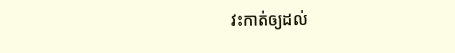វះកាត់ឲ្យដល់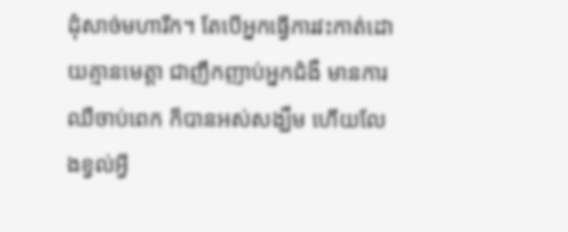ដុំសាច់មហារីក។ តែបើអ្នកធ្វើការវះកាត់ដោយគ្មានមេត្តា ជាញឹកញាប់អ្នកជំងឺ មានការឈឺចាប់ពេក ក៏បានអស់សង្ឃឹម ហើយលែងខ្វល់អ្វី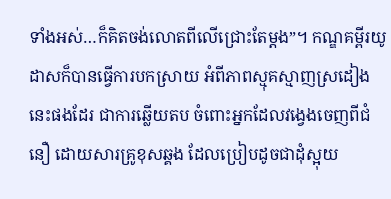ទាំងអស់…ក៏គិតចង់លោតពីលើជ្រោះតែម្តង”។ កណ្ឌគម្ពីរយូដាសក៏បានធ្វើការបកស្រាយ អំពីភាពស្មុគស្មាញស្រដៀងនេះផងដែរ ជាការឆ្លើយតប ចំពោះអ្នកដែលវង្វេងចេញពីជំនឿ ដោយសារគ្រូខុសឆ្គង ដែលប្រៀបដូចជាដុំស្អុយ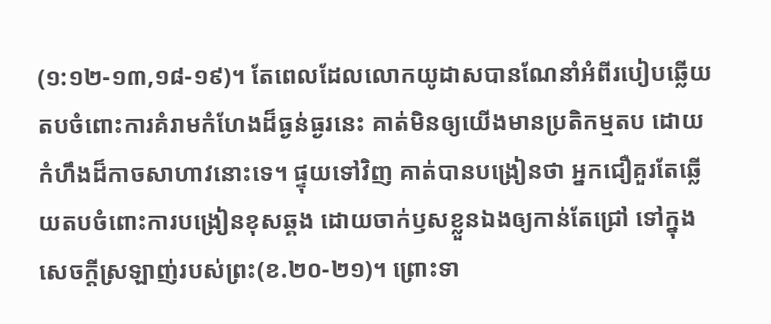(១:១២-១៣,១៨-១៩)។ តែពេលដែលលោកយូដាសបានណែនាំអំពីរបៀបឆ្លើយតបចំពោះការគំរាមកំហែងដ៏ធ្ងន់ធ្ងរនេះ គាត់មិនឲ្យយើងមានប្រតិកម្មតប ដោយកំហឹងដ៏កាចសាហាវនោះទេ។ ផ្ទុយទៅវិញ គាត់បានបង្រៀនថា អ្នកជឿគួរតែឆ្លើយតបចំពោះការបង្រៀនខុសឆ្គង ដោយចាក់ឫសខ្លួនឯងឲ្យកាន់តែជ្រៅ ទៅក្នុងសេចក្តីស្រឡាញ់របស់ព្រះ(ខ.២០-២១)។ ព្រោះទា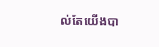ល់តែយើងបា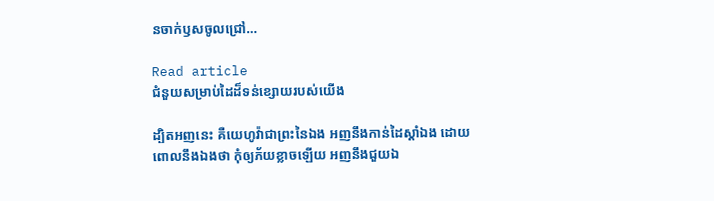នចាក់ឫសចូលជ្រៅ…

Read article
ជំនួយសម្រាប់ដៃដ៏ទន់ខ្សោយរបស់យើង

ដ្បិតអញនេះ គឺយេហូវ៉ាជាព្រះនៃឯង អញនឹងកាន់ដៃស្តាំឯង ដោយពោលនឹងឯងថា កុំឲ្យភ័យខ្លាចឡើយ អញនឹងជួយឯ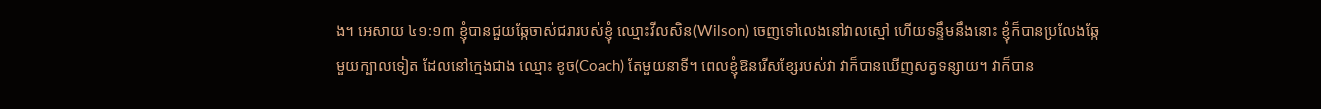ង។ អេសាយ ៤១:១៣ ខ្ញុំបានជួយឆ្កែចាស់ជរារបស់ខ្ញុំ ឈ្មោះវីលសិន(Wilson) ចេញទៅលេងនៅវាលស្មៅ ហើយទន្ទឹមនឹងនោះ ខ្ញុំក៏បានប្រលែងឆ្កែមួយក្បាលទៀត ដែលនៅក្មេងជាង ឈ្មោះ ខូច(Coach) តែមួយនាទី។ ពេលខ្ញុំឱនរើសខ្សែរបស់វា វាក៏បានឃើញសត្វទន្សាយ។ វាក៏បាន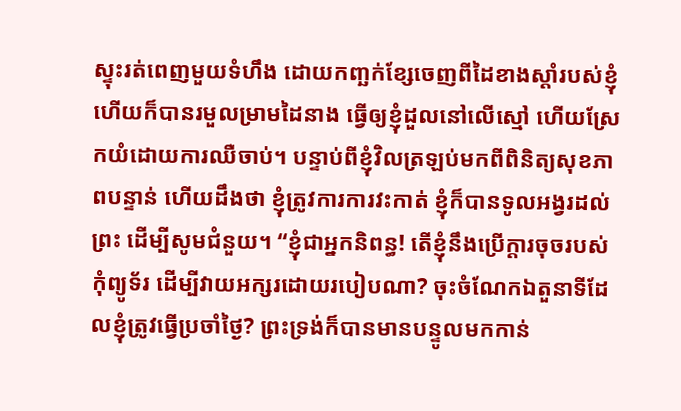ស្ទុះរត់ពេញមួយទំហឹង ដោយកញ្ឆក់ខ្សែចេញពីដៃខាងស្តាំរបស់ខ្ញុំ ហើយក៏បានរមួលម្រាមដៃនាង ធ្វើឲ្យខ្ញុំដួលនៅលើស្មៅ ហើយស្រែកយំដោយការឈឺចាប់។ បន្ទាប់ពីខ្ញុំវិលត្រឡប់មកពីពិនិត្យសុខភាពបន្ទាន់ ហើយដឹងថា ខ្ញុំត្រូវការការវះកាត់ ខ្ញុំក៏បានទូលអង្វរដល់ព្រះ ដើម្បីសូមជំនួយ។ “ខ្ញុំជាអ្នកនិពន្ធ! តើខ្ញុំនឹងប្រើក្ដារចុចរបស់កុំព្យូទ័រ ដើម្បីវាយអក្សរដោយរបៀបណា? ចុះចំណែកឯតួនាទីដែលខ្ញុំត្រូវធ្វើប្រចាំថ្ងៃ? ព្រះទ្រង់ក៏បានមានបន្ទូលមកកាន់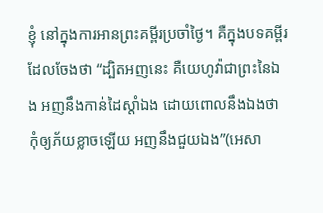ខ្ញុំ នៅក្នុងការអានព្រះគម្ពីរប្រចាំថ្ងៃ។ គឺក្នុងបទគម្ពីរដែលចែងថា “ដ្បិតអញនេះ គឺយេហូវ៉ាជាព្រះនៃឯង អញនឹងកាន់ដៃស្តាំឯង ដោយពោលនឹងឯងថា កុំឲ្យភ័យខ្លាចឡើយ អញនឹងជួយឯង”(អេសា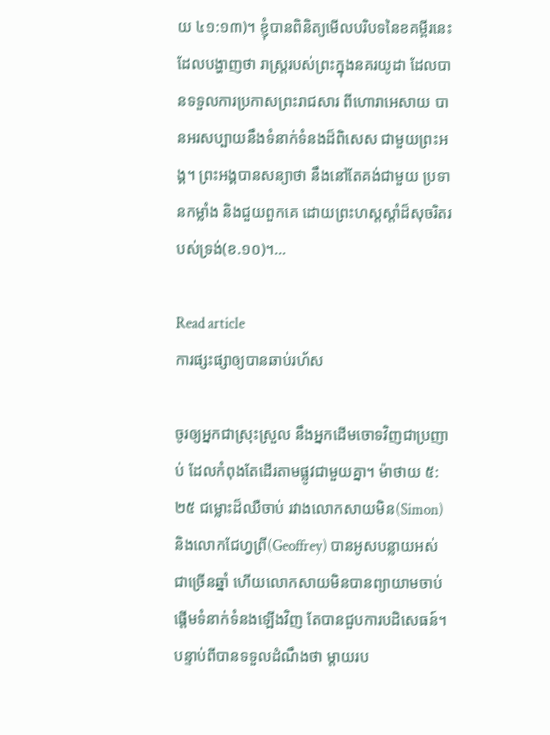យ ៤១:១៣)។ ខ្ញុំបានពិនិត្យមើលបរិបទនៃខគម្ពីរនេះ ដែលបង្ហាញថា រាស្រ្តរបស់ព្រះក្នុងនគរយូដា ដែលបានទទួលការប្រកាសព្រះរាជសារ ពីហោរាអេសាយ បានអរសប្បាយនឹងទំនាក់ទំនងដ៏ពិសេស ជាមួយព្រះអង្គ។ ព្រះអង្គបានសន្យាថា នឹងនៅតែគង់ជាមួយ ប្រទានកម្លាំង និងជួយពួកគេ ដោយព្រះហស្តស្តាំដ៏សុចរិតរបស់ទ្រង់(ខ.១០)។…

Read article
ការផ្សះផ្សាឲ្យបានឆាប់រហ័ស

ចូរឲ្យអ្នកជាស្រុះស្រួល នឹងអ្នកដើមចោទវិញជាប្រញាប់ ដែលកំពុងតែដើរតាមផ្លូវជាមួយគ្នា។ ម៉ាថាយ ៥:២៥ ជម្លោះដ៏ឈឺចាប់ រវាងលោកសាយមិន(Simon) និងលោកជែហ្វព្រី(Geoffrey) បានអូសបន្លាយអស់ជាច្រើនឆ្នាំ ហើយលោកសាយមិនបានព្យាយាមចាប់ផ្តើមទំនាក់ទំនងឡើងវិញ តែបានជួបការបដិសេធន៍។ បន្ទាប់ពីបានទទួលដំណឹងថា ម្តាយរប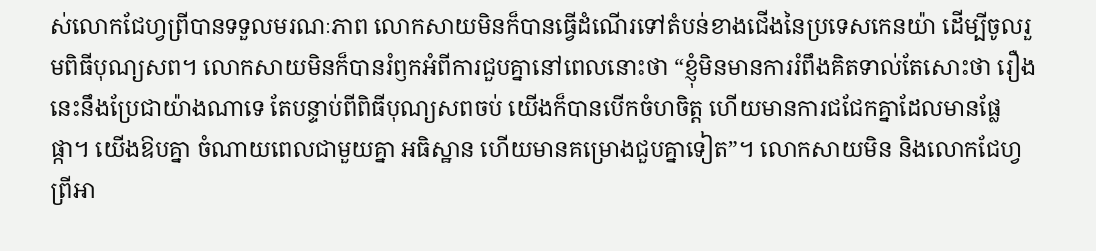ស់លោកជែហ្វព្រីបានទទួលមរណៈភាព លោកសាយមិនក៏បានធ្វើដំណើរទៅតំបន់ខាងជើងនៃប្រទេសកេនយ៉ា ដើម្បីចូលរួមពិធីបុណ្យសព។ លោកសាយមិនក៏បានរំឭកអំពីការជួបគ្នានៅពេលនោះថា “ខ្ញុំមិនមានការរំពឹងគិតទាល់តែសោះថា រឿងនេះនឹងប្រែជាយ៉ាងណាទេ តែបន្ទាប់ពីពិធីបុណ្យសពចប់ យើងក៏បានបើកចំហចិត្ត ហើយមានការជជែកគ្នាដែលមានផ្លែផ្កា។ យើងឱបគ្នា ចំណាយពេលជាមួយគ្នា អធិស្ឋាន ហើយមានគម្រោងជួបគ្នាទៀត”។ លោកសាយមិន និងលោកជែហ្វព្រីអា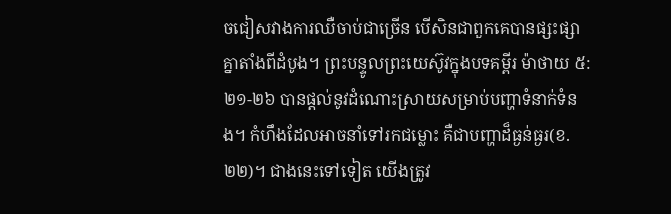ចជៀសវាងការឈឺចាប់ជាច្រើន បើសិនជាពួកគេបានផ្សះផ្សាគ្នាតាំងពីដំបូង។ ព្រះបន្ទូលព្រះយេស៊ូវក្នុងបទគម្ពីរ ម៉ាថាយ ៥:២១-២៦ បានផ្តល់នូវដំណោះស្រាយសម្រាប់បញ្ហាទំនាក់ទំនង។ កំហឹងដែលអាចនាំទៅរកជម្លោះ គឺជាបញ្ហាដ៏ធ្ងន់ធ្ងរ(ខ.២២)។ ជាងនេះទៅទៀត យើងត្រូវ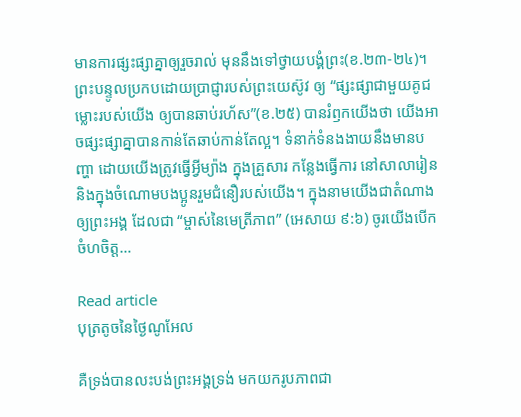មានការផ្សះផ្សាគ្នាឲ្យរួចរាល់ មុននឹងទៅថ្វាយបង្គំព្រះ(ខ.២៣-២៤)។ ព្រះបន្ទូលប្រកបដោយប្រាជ្ញារបស់ព្រះយេស៊ូវ ឲ្យ “ផ្សះផ្សាជាមួយគូជម្លោះរបស់យើង ឲ្យបានឆាប់រហ័ស”(ខ.២៥) បានរំឭកយើងថា យើងអាចផ្សះផ្សាគ្នាបានកាន់តែឆាប់កាន់តែល្អ។ ទំនាក់ទំនងងាយនឹងមានបញ្ហា ដោយយើងត្រូវធ្វើអ្វីម្យ៉ាង ក្នុងគ្រួសារ កន្លែងធ្វើការ នៅសាលារៀន និងក្នុងចំណោមបងប្អូនរួមជំនឿរបស់យើង។ ក្នុងនាមយើងជាតំណាងឲ្យព្រះអង្គ ដែលជា “ម្ចាស់នៃមេត្រីភាព” (អេសាយ ៩:៦) ចូរយើងបើកចំហចិត្ត…

Read article
បុត្រតូចនៃថ្ងៃណូអែល

គឺទ្រង់បានលះបង់ព្រះអង្គទ្រង់ មកយករូបភាពជា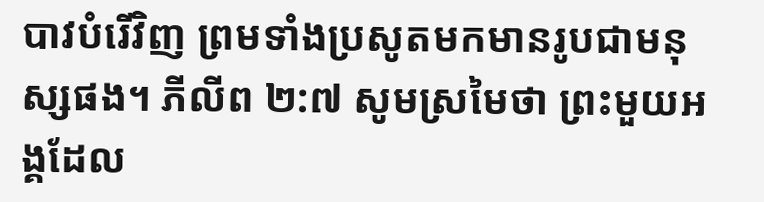បាវបំរើវិញ ព្រមទាំងប្រសូតមកមានរូបជាមនុស្សផង។ ភីលីព ២:៧ សូមស្រមៃថា ព្រះមួយអង្គដែល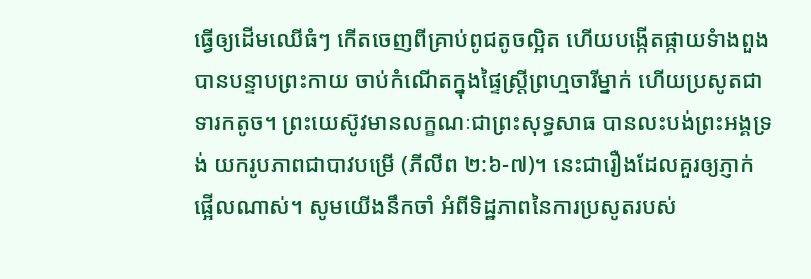ធ្វើឲ្យដើមឈើធំៗ កើតចេញពីគ្រាប់ពូជតូចល្អិត ហើយបង្កើតផ្កាយទំាងពួង បានបន្ទាបព្រះកាយ ចាប់កំណើតក្នុងផ្ទៃស្រ្តីព្រហ្មចារីម្នាក់ ហើយប្រសូតជាទារកតូច។ ព្រះយេស៊ូវមានលក្ខណៈជាព្រះសុទ្ធសាធ បានលះបង់ព្រះអង្គទ្រង់ យករូបភាពជាបាវបម្រើ (ភីលីព ២:៦-៧)។ នេះជារឿងដែលគួរឲ្យភ្ញាក់ផ្អើលណាស់។ សូមយើងនឹកចាំ អំពីទិដ្ឋភាពនៃការប្រសូតរបស់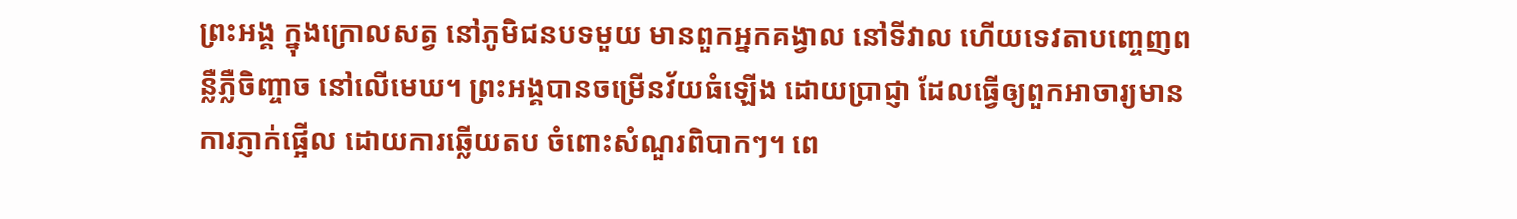ព្រះអង្គ ក្នុងក្រោលសត្វ នៅភូមិជនបទមួយ មានពួកអ្នកគង្វាល នៅទីវាល ហើយទេវតាបញ្ចេញពន្លឺភ្លឺចិញ្ចាច នៅលើមេឃ។ ព្រះអង្គបានចម្រើនវ័យធំឡើង ដោយប្រាជ្ញា ដែលធ្វើឲ្យពួកអាចារ្យមានការភ្ញាក់ផ្អើល ដោយការឆ្លើយតប ចំពោះសំណួរពិបាកៗ។ ពេ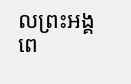លព្រះអង្គពេ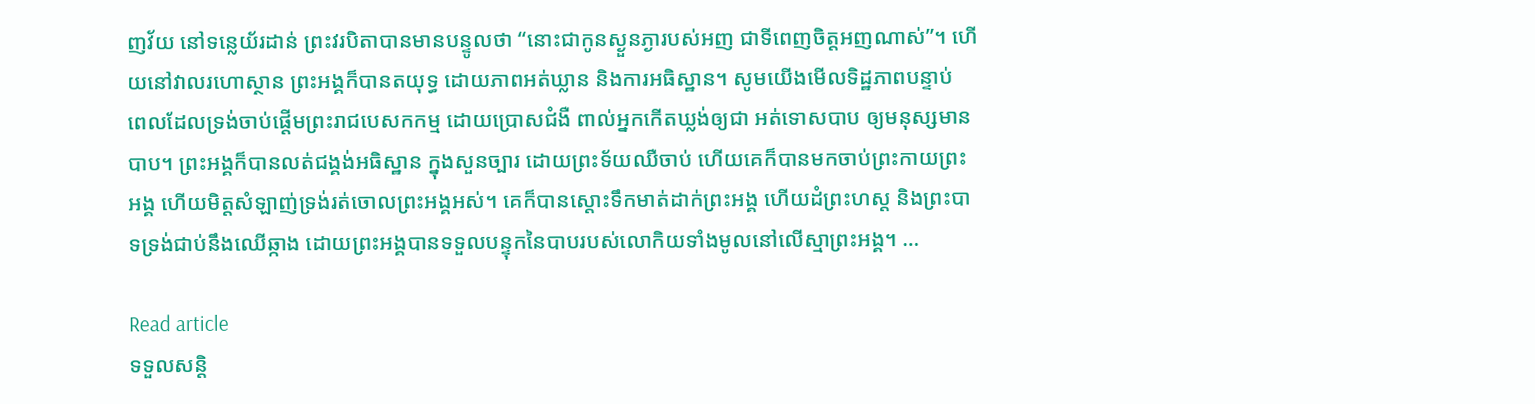ញវ័យ នៅទន្លេយ័រដាន់ ព្រះវរបិតាបានមានបន្ទូលថា “នោះជាកូនស្ងួនភ្ងារបស់អញ ជាទីពេញចិត្តអញណាស់”។ ហើយនៅវាលរហោស្ថាន ព្រះអង្គក៏បានតយុទ្ធ ដោយភាពអត់ឃ្លាន និងការអធិស្ឋាន។ សូមយើងមើលទិដ្ឋភាពបន្ទាប់ ពេលដែលទ្រង់ចាប់ផ្តើមព្រះរាជបេសកកម្ម ដោយប្រោសជំងឺ ពាល់អ្នកកើតឃ្លង់ឲ្យជា អត់ទោសបាប ឲ្យមនុស្សមានបាប។ ព្រះអង្គក៏បានលត់ជង្គង់អធិស្ឋាន ក្នុងសួនច្បារ ដោយព្រះទ័យឈឺចាប់ ហើយគេក៏បានមកចាប់ព្រះកាយព្រះអង្គ ហើយមិត្តសំឡាញ់ទ្រង់រត់ចោលព្រះអង្គអស់។ គេក៏បានស្តោះទឹកមាត់ដាក់ព្រះអង្គ ហើយដំព្រះហស្ត និងព្រះបាទទ្រង់ជាប់នឹងឈើឆ្កាង ដោយព្រះអង្គបានទទួលបន្ទុកនៃបាបរបស់លោកិយទាំងមូលនៅលើស្មាព្រះអង្គ។ …

Read article
ទទួលសន្តិ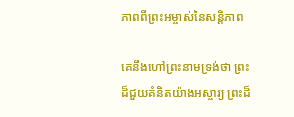ភាពពីព្រះអម្ចាស់នៃសន្តិភាព

គេនឹងហៅព្រះនាមទ្រង់ថា ព្រះដ៏ជួយគំនិតយ៉ាងអស្ចារ្យ ព្រះដ៏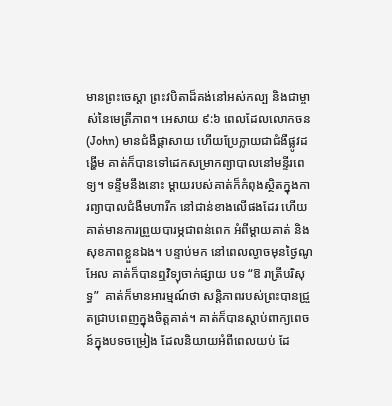មានព្រះចេស្តា ព្រះវបិតាដ៏គង់នៅអស់កល្ប និងជាម្ចាស់នៃមេត្រីភាព។ អេសាយ ៩:៦ ពេលដែលលោកចន(John) មានជំងឺផ្ដាសាយ ហើយប្រែក្លាយជាជំងឺផ្លូវដង្ហើម គាត់ក៏បានទៅដេកសម្រាកព្យាបាលនៅមន្ទីរពេទ្យ។ ទន្ទឹមនឹងនោះ ម្តាយរបស់គាត់ក៏កំពុងស្ថិតក្នុងការព្យាបាលជំងឺមហារីក នៅជាន់ខាងលើផងដែរ ហើយគាត់មានការព្រួយបារម្ភជាពន់ពេក អំពីម្តាយគាត់ និងសុខភាពខ្លួនឯង។ បន្ទាប់មក នៅពេលល្ងាចមុនថ្ងៃណូអែល គាត់ក៏បានឮវិទ្យុចាក់ផ្សាយ បទ “ឱ រាត្រីបរិសុទ្ធ”  គាត់ក៏មានអារម្មណ៍ថា សន្តិភាពរបស់ព្រះបានជ្រួតជ្រាបពេញក្នុងចិត្តគាត់។ គាត់ក៏បានស្តាប់ពាក្យពេចន៍ក្នុងបទចម្រៀង ដែលនិយាយអំពីពេលយប់ ដែ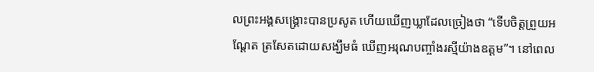លព្រះអង្គសង្រ្គោះបានប្រសូត ហើយឃើញឃ្លាដែលច្រៀងថា “ទើបចិត្តព្រួយអណ្ដែត ត្រសែតដោយសង្ឃឹមធំ ឃើញអរុណបញ្ចាំងរស្មីយ៉ាងឧត្តម”។ នៅពេល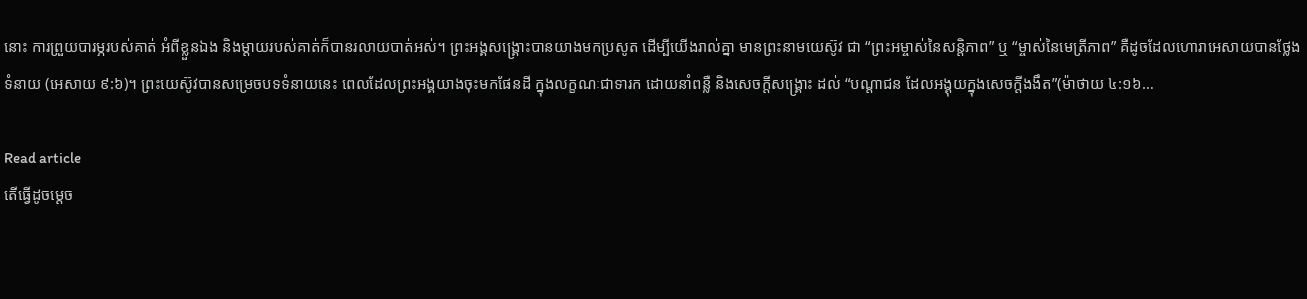នោះ ការព្រួយបារម្ភរបស់គាត់ អំពីខ្លួនឯង និងម្តាយរបស់គាត់ក៏បានរលាយបាត់អស់។ ព្រះអង្គសង្រ្គោះបានយាងមកប្រសូត ដើម្បីយើងរាល់គ្នា មានព្រះនាមយេស៊ូវ ជា “ព្រះអម្ចាស់នៃសន្តិភាព” ឬ “ម្ចាស់នៃមេត្រីភាព” គឺដូចដែលហោរាអេសាយបានថ្លែងទំនាយ (អេសាយ ៩:៦)។ ព្រះយេស៊ូវបានសម្រេចបទទំនាយនេះ ពេលដែលព្រះអង្គយាងចុះមកផែនដី ក្នុងលក្ខណៈជាទារក ដោយនាំពន្លឺ និងសេចក្តីសង្រ្គោះ ដល់ “បណ្តាជន ដែលអង្គុយក្នុងសេចក្តីងងឹត”(ម៉ាថាយ ៤:១៦…

Read article
តើធ្វើដូចម្តេច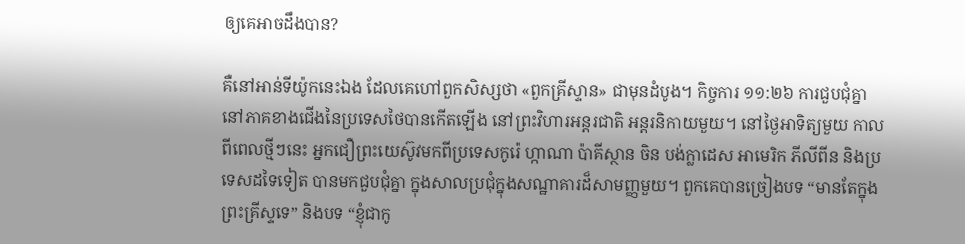ឲ្យគេអាចដឹងបាន?

គឺនៅអាន់ទីយ៉ូកនេះឯង ដែលគេហៅពួកសិស្សថា «ពួកគ្រីស្ទាន» ជាមុនដំបូង។ កិច្ចការ ១១:២៦ ការជួបជុំគ្នា នៅភាគខាងជើងនៃប្រទេសថៃបានកើតឡើង នៅព្រះវិហារអន្តរជាតិ អន្តរនិកាយមួយ។ នៅថ្ងៃអាទិត្យមួយ កាលពីពេលថ្មីៗនេះ អ្នកជឿព្រះយេស៊ូវមកពីប្រទេសកូរ៉េ ហ្កាណា ប៉ាគីស្ថាន ចិន បង់ក្លាដេស អាមេរិក ភីលីពីន និងប្រទេសដទៃទៀត បានមកជួបជុំគ្នា ក្នុងសាលប្រជុំក្នុងសណ្ឋាគារដ៏សាមញ្ញមួយ។ ពួកគេបានច្រៀងបទ “មានតែក្នុងព្រះគ្រីស្ទទេ” និងបទ “ខ្ញុំជាកូ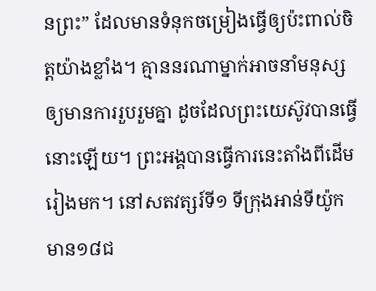នព្រះ” ដែលមានទំនុកចម្រៀងធ្វើឲ្យប៉ះពាល់ចិត្តយ៉ាងខ្លាំង។ គ្មាននរណាម្នាក់អាចនាំមនុស្សឲ្យមានការរួបរួមគ្នា ដូចដែលព្រះយេស៊ូវបានធ្វើនោះឡើយ។ ព្រះអង្គបានធ្វើការនេះតាំងពីដើមរៀងមក។ នៅសតវត្សរ៍ទី១ ទីក្រុងអាន់ទីយ៉ូកមាន១៨ជ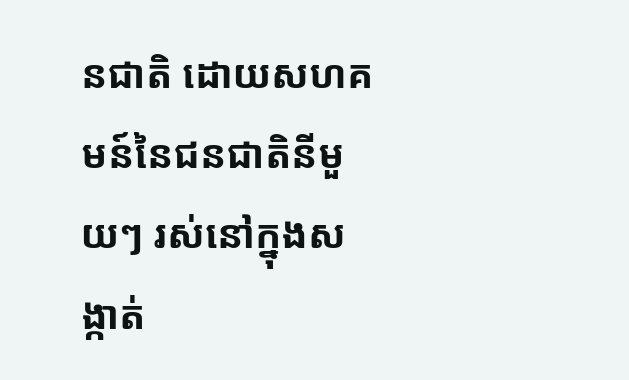នជាតិ ដោយសហគមន៍នៃជនជាតិនីមួយៗ រស់នៅក្នុងសង្កាត់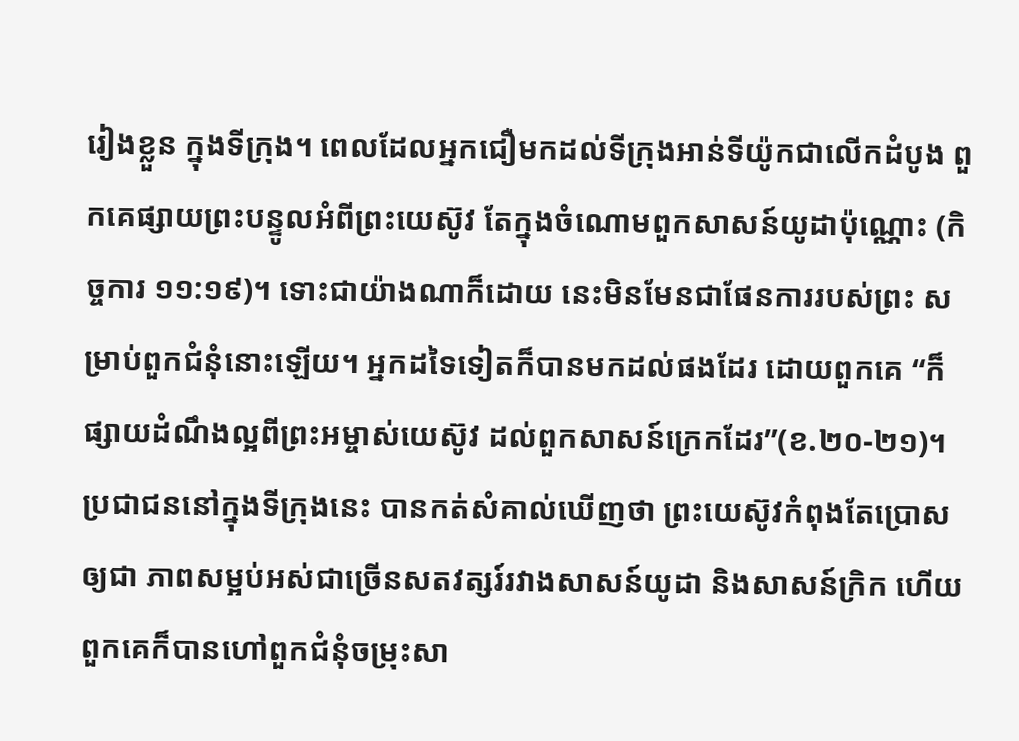រៀងខ្លួន ក្នុងទីក្រុង។ ពេលដែលអ្នកជឿមកដល់ទីក្រុងអាន់ទីយ៉ូកជាលើកដំបូង ពួកគេផ្សាយព្រះបន្ទូលអំពីព្រះយេស៊ូវ តែក្នុងចំណោមពួកសាសន៍យូដាប៉ុណ្ណោះ (កិច្ចការ ១១:១៩)។ ទោះជាយ៉ាងណាក៏ដោយ នេះមិនមែនជាផែនការរបស់ព្រះ សម្រាប់ពួកជំនុំនោះឡើយ។ អ្នកដទៃទៀតក៏បានមកដល់ផងដែរ ដោយពួកគេ “ក៏ផ្សាយដំណឹងល្អពីព្រះអម្ចាស់យេស៊ូវ ដល់ពួកសាសន៍ក្រេកដែរ”(ខ.២០-២១)។ ប្រជាជននៅក្នុងទីក្រុងនេះ បានកត់សំគាល់ឃើញថា ព្រះយេស៊ូវកំពុងតែប្រោសឲ្យជា ភាពសម្អប់អស់ជាច្រើនសតវត្សរ៍រវាងសាសន៍យូដា និងសាសន៍ក្រិក ហើយពួកគេក៏បានហៅពួកជំនុំចម្រុះសា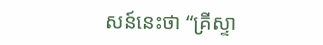សន៍នេះថា “គ្រីស្ទា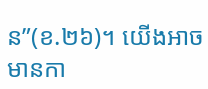ន”(ខ.២៦)។ យើងអាចមានកា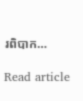រពិបាក…

Read article